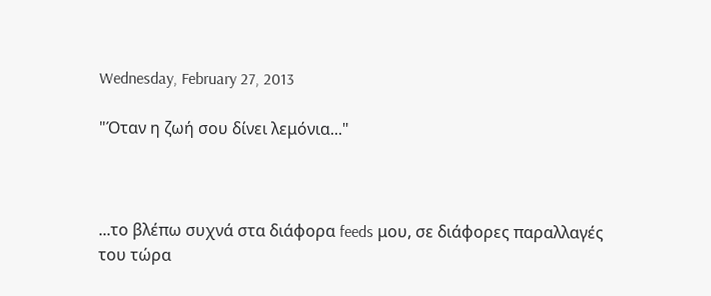Wednesday, February 27, 2013

"Όταν η ζωή σου δίνει λεμόνια..."



...το βλέπω συχνά στα διάφορα feeds μου, σε διάφορες παραλλαγές του τώρα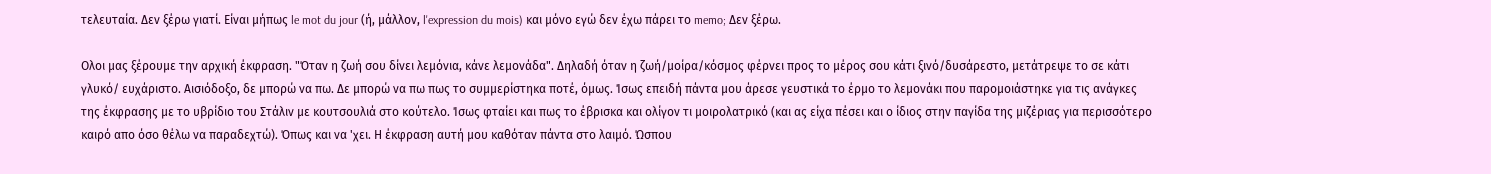τελευταία. Δεν ξέρω γιατί. Είναι μήπως le mot du jour (ή, μάλλον, l'expression du mois) και μόνο εγώ δεν έχω πάρει το memo; Δεν ξέρω.

Ολοι μας ξέρουμε την αρχική έκφραση. "Όταν η ζωή σου δίνει λεμόνια, κάνε λεμονάδα". Δηλαδή όταν η ζωή/μοίρα/κόσμος φέρνει προς το μέρος σου κάτι ξινό/δυσάρεστο, μετάτρεψε το σε κάτι γλυκό/ ευχάριστο. Αισιόδοξο, δε μπορώ να πω. Δε μπορώ να πω πως το συμμερίστηκα ποτέ, όμως. Ίσως επειδή πάντα μου άρεσε γευστικά το έρμο το λεμονάκι που παρομοιάστηκε για τις ανάγκες της έκφρασης με το υβρίδιο του Στάλιν με κουτσουλιά στο κούτελο. Ίσως φταίει και πως το έβρισκα και ολίγον τι μοιρολατρικό (και ας είχα πέσει και ο ίδιος στην παγίδα της μιζέριας για περισσότερο καιρό απο όσο θέλω να παραδεχτώ). Όπως και να 'χει. Η έκφραση αυτή μου καθόταν πάντα στο λαιμό. Ώσπου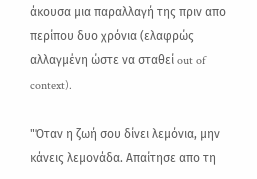άκουσα μια παραλλαγή της πριν απο περίπου δυο χρόνια (ελαφρώς αλλαγμένη ώστε να σταθεί out of context).

"Όταν η ζωή σου δίνει λεμόνια, μην κάνεις λεμονάδα. Απαίτησε απο τη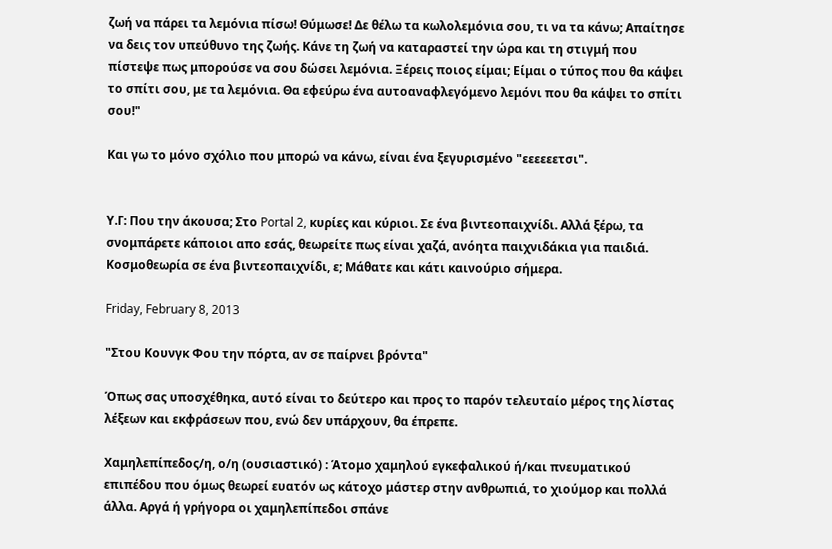ζωή να πάρει τα λεμόνια πίσω! Θύμωσε! Δε θέλω τα κωλολεμόνια σου, τι να τα κάνω; Απαίτησε να δεις τον υπεύθυνο της ζωής. Κάνε τη ζωή να καταραστεί την ώρα και τη στιγμή που πίστεψε πως μπορούσε να σου δώσει λεμόνια. Ξέρεις ποιος είμαι; Είμαι ο τύπος που θα κάψει το σπίτι σου, με τα λεμόνια. Θα εφεύρω ένα αυτοαναφλεγόμενο λεμόνι που θα κάψει το σπίτι σου!"

Και γω το μόνο σχόλιο που μπορώ να κάνω, είναι ένα ξεγυρισμένο "εεεεεετσι".


Υ.Γ: Που την άκουσα; Στο Portal 2, κυρίες και κύριοι. Σε ένα βιντεοπαιχνίδι. Αλλά ξέρω, τα σνομπάρετε κάποιοι απο εσάς, θεωρείτε πως είναι χαζά, ανόητα παιχνιδάκια για παιδιά. Κοσμοθεωρία σε ένα βιντεοπαιχνίδι, ε; Μάθατε και κάτι καινούριο σήμερα.

Friday, February 8, 2013

"Στου Κουνγκ Φου την πόρτα, αν σε παίρνει βρόντα"

Όπως σας υποσχέθηκα, αυτό είναι το δεύτερο και προς το παρόν τελευταίο μέρος της λίστας λέξεων και εκφράσεων που, ενώ δεν υπάρχουν, θα έπρεπε.

Χαμηλεπίπεδος/η, ο/η (ουσιαστικό) : Άτομο χαμηλού εγκεφαλικού ή/και πνευματικού επιπέδου που όμως θεωρεί ευατόν ως κάτοχο μάστερ στην ανθρωπιά, το χιούμορ και πολλά άλλα. Αργά ή γρήγορα οι χαμηλεπίπεδοι σπάνε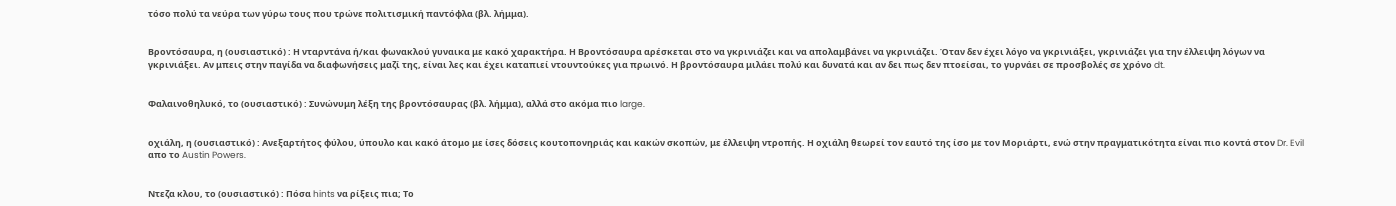τόσο πολύ τα νεύρα των γύρω τους που τρώνε πολιτισμική παντόφλα (βλ. λήμμα).


Βροντόσαυρα, η (ουσιαστικό) : Η νταρντάνα ή/και φωνακλού γυναικα με κακό χαρακτήρα. Η Βροντόσαυρα αρέσκεται στο να γκρινιάζει και να απολαμβάνει να γκρινιάζει. Όταν δεν έχει λόγο να γκρινιάξει, γκρινιάζει για την έλλειψη λόγων να γκρινιάξει. Αν μπεις στην παγίδα να διαφωνήσεις μαζί της, είναι λες και έχει καταπιεί ντουντούκες για πρωινό. Η βροντόσαυρα μιλάει πολύ και δυνατά και αν δει πως δεν πτοείσαι, το γυρνάει σε προσβολές σε χρόνο dt.


Φαλαινοθηλυκό, το (ουσιαστικό) : Συνώνυμη λέξη της βροντόσαυρας (βλ. λήμμα), αλλά στο ακόμα πιο large.


οχιάλη, η (ουσιαστικό) : Ανεξαρτήτος φύλου, ύπουλο και κακό άτομο με ίσες δόσεις κουτοπονηριάς και κακών σκοπών, με έλλειψη ντροπής. Η οχιάλη θεωρεί τον εαυτό της ίσο με τον Μοριάρτι, ενώ στην πραγματικότητα είναι πιο κοντά στον Dr. Evil απο το Austin Powers.


Ντεζα κλου, το (ουσιαστικό) : Πόσα hints να ρίξεις πια; Το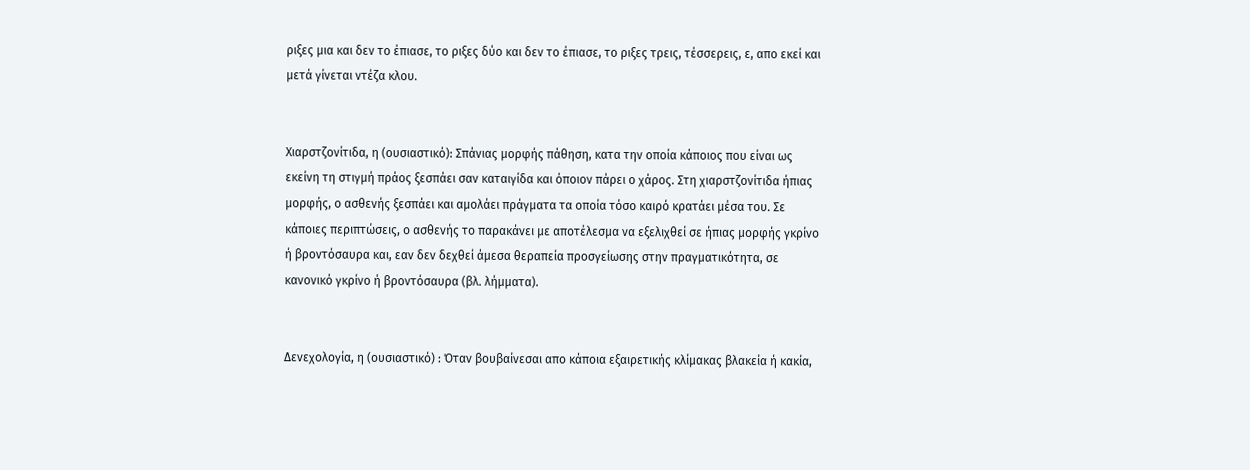ριξες μια και δεν το έπιασε, το ριξες δύο και δεν το έπιασε, το ριξες τρεις, τέσσερεις, ε, απο εκεί και μετά γίνεται ντέζα κλου.


Χιαρστζονίτιδα, η (ουσιαστικό): Σπάνιας μορφής πάθηση, κατα την οποία κάποιος που είναι ως εκείνη τη στιγμή πράος ξεσπάει σαν καταιγίδα και όποιον πάρει ο χάρος. Στη χιαρστζονίτιδα ήπιας μορφής, ο ασθενής ξεσπάει και αμολάει πράγματα τα οποία τόσο καιρό κρατάει μέσα του. Σε κάποιες περιπτώσεις, ο ασθενής το παρακάνει με αποτέλεσμα να εξελιχθεί σε ήπιας μορφής γκρίνο ή βροντόσαυρα και, εαν δεν δεχθεί άμεσα θεραπεία προσγείωσης στην πραγματικότητα, σε κανονικό γκρίνο ή βροντόσαυρα (βλ. λήμματα).


Δενεχολογία, η (ουσιαστικό) : Όταν βουβαίνεσαι απο κάποια εξαιρετικής κλίμακας βλακεία ή κακία,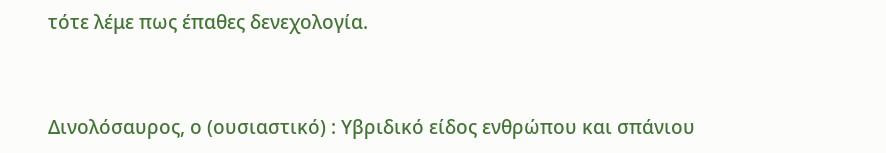τότε λέμε πως έπαθες δενεχολογία.


Δινολόσαυρος, ο (ουσιαστικό) : Υβριδικό είδος ενθρώπου και σπάνιου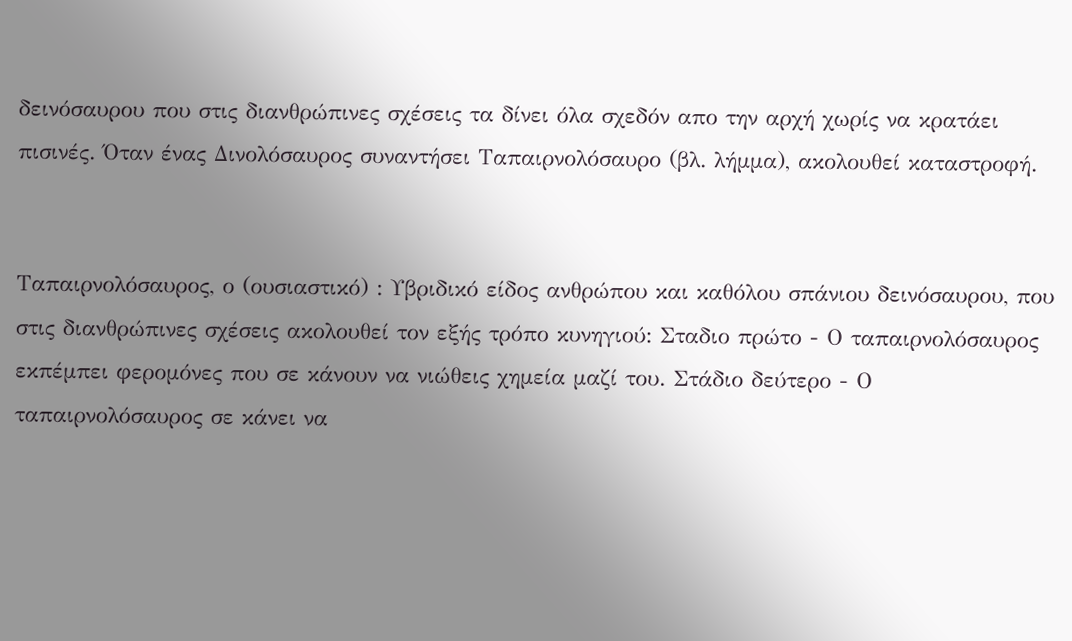δεινόσαυρου που στις διανθρώπινες σχέσεις τα δίνει όλα σχεδόν απο την αρχή χωρίς να κρατάει πισινές. Όταν ένας Δινολόσαυρος συναντήσει Ταπαιρνολόσαυρο (βλ. λήμμα), ακολουθεί καταστροφή.


Ταπαιρνολόσαυρος, ο (ουσιαστικό) : Υβριδικό είδος ανθρώπου και καθόλου σπάνιου δεινόσαυρου, που στις διανθρώπινες σχέσεις ακολουθεί τον εξής τρόπο κυνηγιού: Σταδιο πρώτο - Ο ταπαιρνολόσαυρος εκπέμπει φερομόνες που σε κάνουν να νιώθεις χημεία μαζί του. Στάδιο δεύτερο - Ο ταπαιρνολόσαυρος σε κάνει να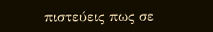πιστεύεις πως σε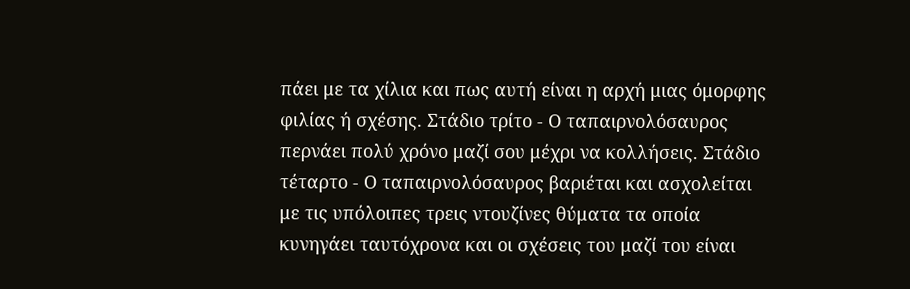πάει με τα χίλια και πως αυτή είναι η αρχή μιας όμορφης φιλίας ή σχέσης. Στάδιο τρίτο - Ο ταπαιρνολόσαυρος περνάει πολύ χρόνο μαζί σου μέχρι να κολλήσεις. Στάδιο τέταρτο - Ο ταπαιρνολόσαυρος βαριέται και ασχολείται με τις υπόλοιπες τρεις ντουζίνες θύματα τα οποία κυνηγάει ταυτόχρονα και οι σχέσεις του μαζί του είναι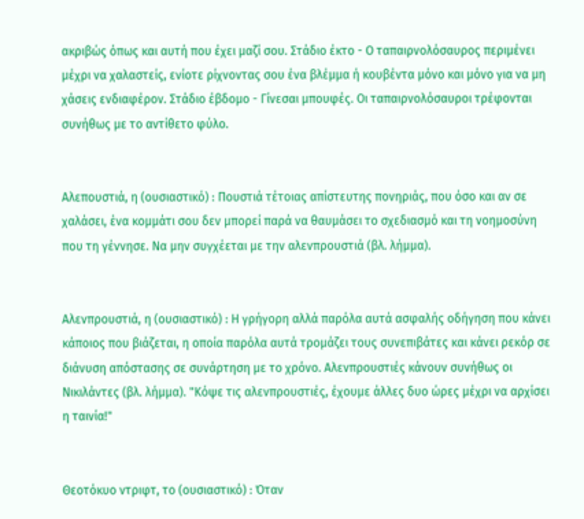ακριβώς όπως και αυτή που έχει μαζί σου. Στάδιο έκτο - Ο ταπαιρνολόσαυρος περιμένει μέχρι να χαλαστείς, ενίοτε ρίχνοντας σου ένα βλέμμα ή κουβέντα μόνο και μόνο για να μη χάσεις ενδιαφέρον. Στάδιο έβδομο - Γίνεσαι μπουφές. Οι ταπαιρνολόσαυροι τρέφονται συνήθως με το αντίθετο φύλο.


Αλεπουστιά, η (ουσιαστικό) : Πουστιά τέτοιας απίστευτης πονηριάς, που όσο και αν σε χαλάσει, ένα κομμάτι σου δεν μπορεί παρά να θαυμάσει το σχεδιασμό και τη νοημοσύνη που τη γέννησε. Να μην συγχέεται με την αλενπρουστιά (βλ. λήμμα).


Αλενπρουστιά, η (ουσιαστικό) : Η γρήγορη αλλά παρόλα αυτά ασφαλής οδήγηση που κάνει κάποιος που βιάζεται, η οποία παρόλα αυτά τρομάζει τους συνεπιβάτες και κάνει ρεκόρ σε διάνυση απόστασης σε συνάρτηση με το χρόνο. Αλενπρουστιές κάνουν συνήθως οι Νικιλάντες (βλ. λήμμα). "Κόψε τις αλενπρουστιές, έχουμε άλλες δυο ώρες μέχρι να αρχίσει η ταινία!"


Θεοτόκυο ντριφτ, το (ουσιαστικό) : Όταν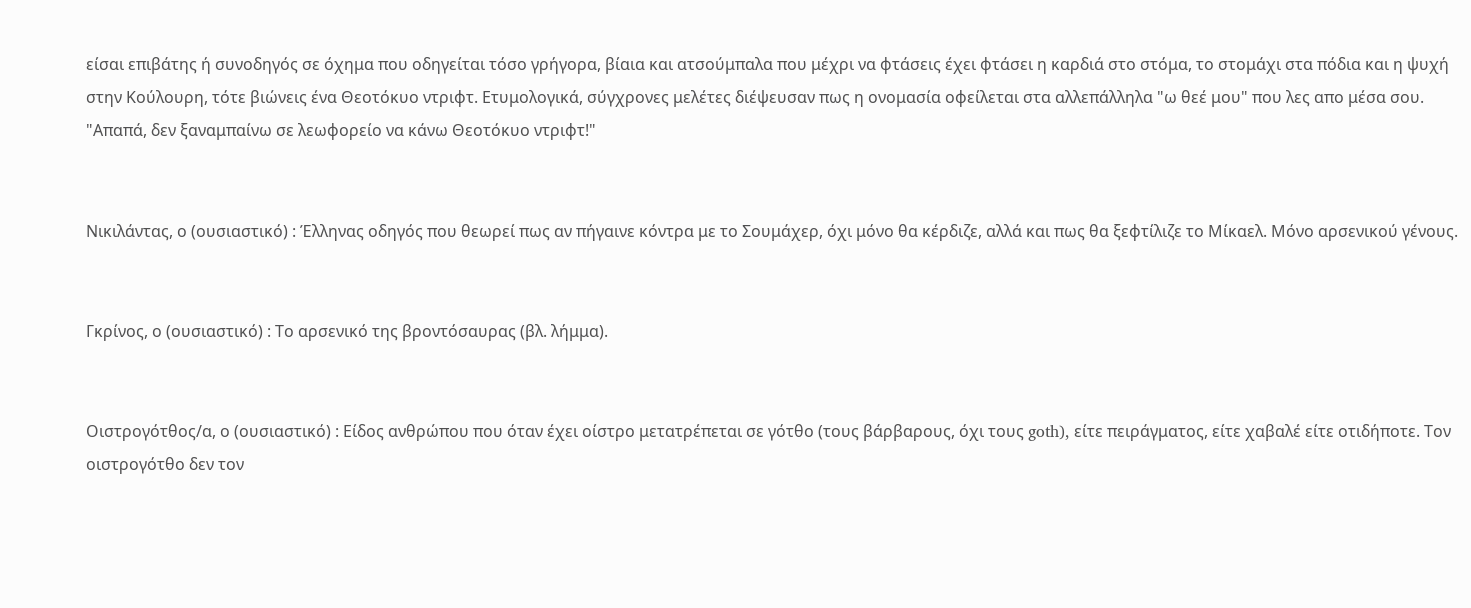είσαι επιβάτης ή συνοδηγός σε όχημα που οδηγείται τόσο γρήγορα, βίαια και ατσούμπαλα που μέχρι να φτάσεις έχει φτάσει η καρδιά στο στόμα, το στομάχι στα πόδια και η ψυχή στην Κούλουρη, τότε βιώνεις ένα Θεοτόκυο ντριφτ. Ετυμολογικά, σύγχρονες μελέτες διέψευσαν πως η ονομασία οφείλεται στα αλλεπάλληλα "ω θεέ μου" που λες απο μέσα σου. "Απαπά, δεν ξαναμπαίνω σε λεωφορείο να κάνω Θεοτόκυο ντριφτ!"


Νικιλάντας, ο (ουσιαστικό) : Έλληνας οδηγός που θεωρεί πως αν πήγαινε κόντρα με το Σουμάχερ, όχι μόνο θα κέρδιζε, αλλά και πως θα ξεφτίλιζε το Μίκαελ. Μόνο αρσενικού γένους.


Γκρίνος, ο (ουσιαστικό) : Το αρσενικό της βροντόσαυρας (βλ. λήμμα).


Οιστρογότθος/α, ο (ουσιαστικό) : Είδος ανθρώπου που όταν έχει οίστρο μετατρέπεται σε γότθο (τους βάρβαρους, όχι τους goth), είτε πειράγματος, είτε χαβαλέ είτε οτιδήποτε. Τον οιστρογότθο δεν τον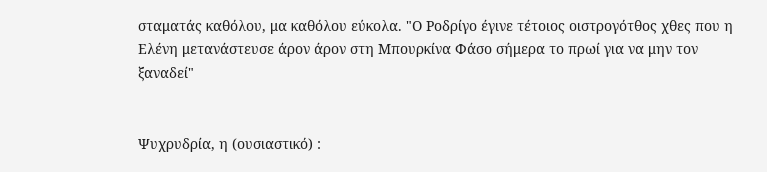σταματάς καθόλου, μα καθόλου εύκολα. "Ο Ροδρίγο έγινε τέτοιος οιστρογότθος χθες που η Ελένη μετανάστευσε άρον άρον στη Μπουρκίνα Φάσο σήμερα το πρωί για να μην τον ξαναδεί"


Ψυχρυδρία, η (ουσιαστικό) :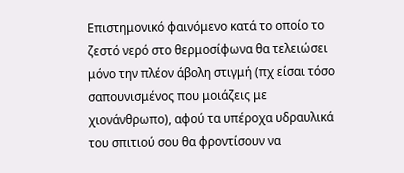Επιστημονικό φαινόμενο κατά το οποίο το ζεστό νερό στο θερμοσίφωνα θα τελειώσει μόνο την πλέον άβολη στιγμή (πχ είσαι τόσο σαπουνισμένος που μοιάζεις με χιονάνθρωπο), αφού τα υπέροχα υδραυλικά του σπιτιού σου θα φροντίσουν να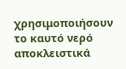χρησιμοποιήσουν το καυτό νερό αποκλειστικά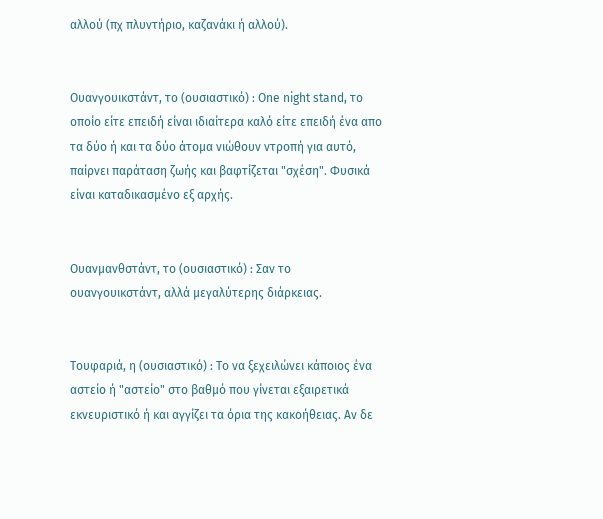αλλού (πχ πλυντήριο, καζανάκι ή αλλού).


Ουανγουικστάντ, το (ουσιαστικό) : One night stand, το οποίο είτε επειδή είναι ιδιαίτερα καλό είτε επειδή ένα απο τα δύο ή και τα δύο άτομα νιώθουν ντροπή για αυτό, παίρνει παράταση ζωής και βαφτίζεται "σχέση". Φυσικά είναι καταδικασμένο εξ αρχής.


Ουανμανθστάντ, το (ουσιαστικό) : Σαν το ουανγουικστάντ, αλλά μεγαλύτερης διάρκειας.


Τουφαριά, η (ουσιαστικό) : Το να ξεχειλώνει κάποιος ένα αστείο ή "αστείο" στο βαθμό που γίνεται εξαιρετικά εκνευριστικό ή και αγγίζει τα όρια της κακοήθειας. Αν δε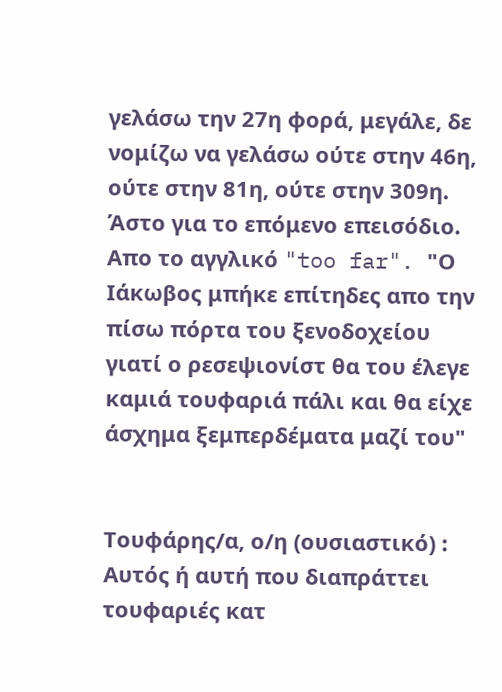γελάσω την 27η φορά, μεγάλε, δε νομίζω να γελάσω ούτε στην 46η, ούτε στην 81η, ούτε στην 309η. Άστο για το επόμενο επεισόδιο. Απο το αγγλικό "too far". "Ο Ιάκωβος μπήκε επίτηδες απο την πίσω πόρτα του ξενοδοχείου γιατί ο ρεσεψιονίστ θα του έλεγε καμιά τουφαριά πάλι και θα είχε άσχημα ξεμπερδέματα μαζί του"


Τουφάρης/α, ο/η (ουσιαστικό) : Αυτός ή αυτή που διαπράττει τουφαριές κατ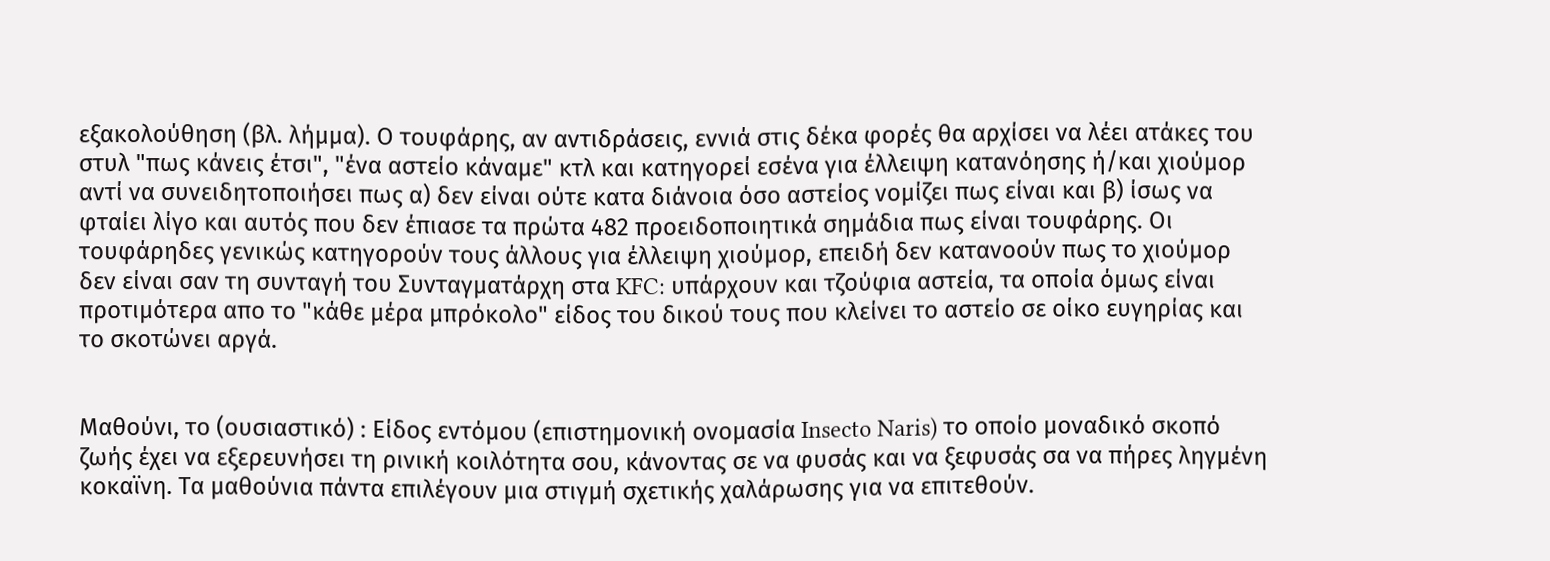εξακολούθηση (βλ. λήμμα). Ο τουφάρης, αν αντιδράσεις, εννιά στις δέκα φορές θα αρχίσει να λέει ατάκες του στυλ "πως κάνεις έτσι", "ένα αστείο κάναμε" κτλ και κατηγορεί εσένα για έλλειψη κατανόησης ή/και χιούμορ αντί να συνειδητοποιήσει πως α) δεν είναι ούτε κατα διάνοια όσο αστείος νομίζει πως είναι και β) ίσως να φταίει λίγο και αυτός που δεν έπιασε τα πρώτα 482 προειδοποιητικά σημάδια πως είναι τουφάρης. Οι τουφάρηδες γενικώς κατηγορούν τους άλλους για έλλειψη χιούμορ, επειδή δεν κατανοούν πως το χιούμορ δεν είναι σαν τη συνταγή του Συνταγματάρχη στα KFC: υπάρχουν και τζούφια αστεία, τα οποία όμως είναι προτιμότερα απο το "κάθε μέρα μπρόκολο" είδος του δικού τους που κλείνει το αστείο σε οίκο ευγηρίας και το σκοτώνει αργά.


Μαθούνι, το (ουσιαστικό) : Είδος εντόμου (επιστημονική ονομασία Insecto Naris) το οποίο μοναδικό σκοπό ζωής έχει να εξερευνήσει τη ρινική κοιλότητα σου, κάνοντας σε να φυσάς και να ξεφυσάς σα να πήρες ληγμένη κοκαϊνη. Τα μαθούνια πάντα επιλέγουν μια στιγμή σχετικής χαλάρωσης για να επιτεθούν.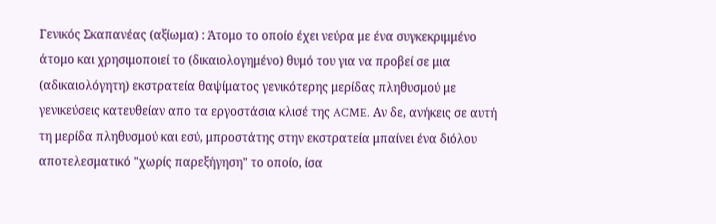Γενικός Σκαπανέας (αξίωμα) : Άτομο το οποίο έχει νεύρα με ένα συγκεκριμμένο άτομο και χρησιμοποιεί το (δικαιολογημένο) θυμό του για να προβεί σε μια (αδικαιολόγητη) εκστρατεία θαψίματος γενικότερης μερίδας πληθυσμού με γενικεύσεις κατευθείαν απο τα εργοστάσια κλισέ της ACME. Αν δε, ανήκεις σε αυτή τη μερίδα πληθυσμού και εσύ, μπροστάτης στην εκστρατεία μπαίνει ένα διόλου αποτελεσματικό "χωρίς παρεξήγηση" το οποίο, ίσα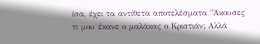ίσα, έχει τα αντίθετα αποτελέσματα "Άκουσες τι μου έκανε ο μαλάκας ο Κριστιάν; Αλλά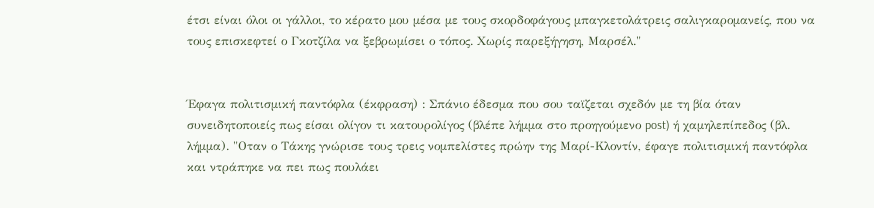έτσι είναι όλοι οι γάλλοι, το κέρατο μου μέσα με τους σκορδοφάγους μπαγκετολάτρεις σαλιγκαρομανείς, που να τους επισκεφτεί ο Γκοτζίλα να ξεβρωμίσει ο τόπος. Χωρίς παρεξήγηση, Μαρσέλ."


Έφαγα πολιτισμική παντόφλα (έκφραση) : Σπάνιο έδεσμα που σου ταϊζεται σχεδόν με τη βία όταν συνειδητοποιείς πως είσαι ολίγον τι κατουρολίγος (βλέπε λήμμα στο προηγούμενο post) ή χαμηλεπίπεδος (βλ. λήμμα). "Οταν ο Τάκης γνώρισε τους τρεις νομπελίστες πρώην της Μαρί-Κλοντίν, έφαγε πολιτισμική παντόφλα και ντράπηκε να πει πως πουλάει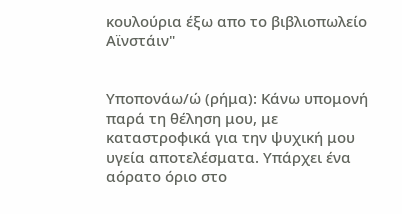κουλούρια έξω απο το βιβλιοπωλείο Αϊνστάιν"


Υποπονάω/ώ (ρήμα): Κάνω υπομονή παρά τη θέληση μου, με καταστροφικά για την ψυχική μου υγεία αποτελέσματα. Υπάρχει ένα αόρατο όριο στο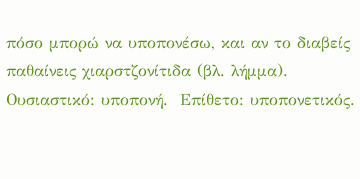πόσο μπορώ να υποπονέσω, και αν το διαβείς παθαίνεις χιαρστζονίτιδα (βλ. λήμμα). Ουσιαστικό: υποπονή.  Επίθετο: υποπονετικός.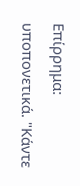Επίρρημα: υποπονετικά. "Κάντε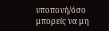υποπονή/όσο μπορείς να μη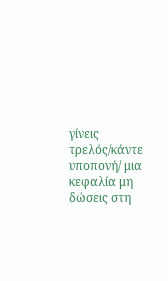γίνεις τρελός/κάντε υποπονή/ μια κεφαλία μη δώσεις στη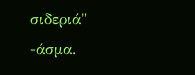σιδεριά" -άσμα.